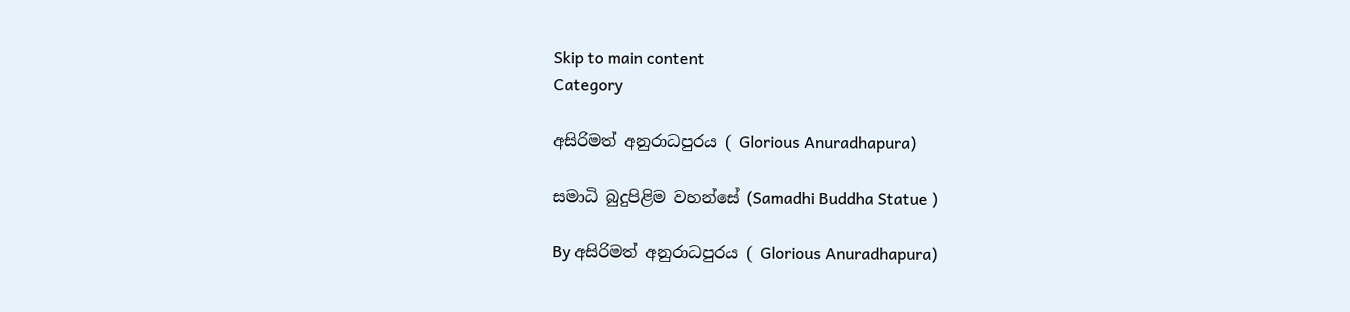Skip to main content
Category

අසිරිමත් අනුරාධපුරය ( Glorious Anuradhapura)

සමාධි බුදුපිළිම වහන්සේ (Samadhi Buddha Statue )

By අසිරිමත් අනුරාධපුරය ( Glorious Anuradhapura)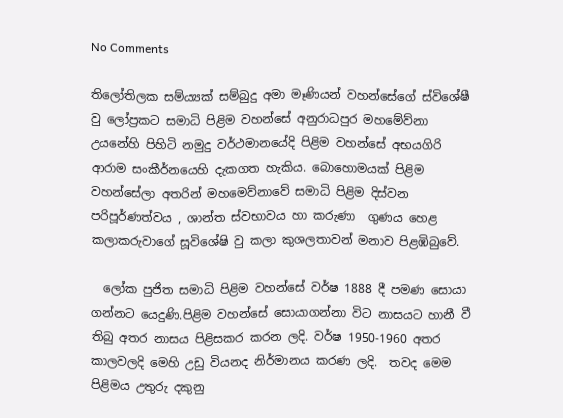No Comments

තිලෝතිලක සම්ය්‍යක් සම්බුදු අමා මෑණියන් වහන්සේගේ ස්විශේෂී  වු ලෝප්‍රකට සමාධි පිළිම වහන්සේ අනුරාධපුර මහමේව්නා උයනේහි පිහිටි නමුදු වර්ථමානයේදි පිළිම වහන්සේ අභයගිරි ආරාම සංකීර්නයෙහි දැකගත හැකිය. බොහොමයක් පිළිම වහන්සේලා අතරින් මහමෙව්නාවේ සමාධි පිළිම දිස්වන පරිපූර්ණත්වය , ශාන්ත ස්වභාවය හා කරුණා  ගුණය හෙළ කලාකරුවාගේ සූවිශේෂි වු කලා කුශලතාවන් මනාව පිළඹිබුවේ.

  ලෝක පුජිත සමාධි පිළිම වහන්සේ වර්ෂ 1888 දී පමණ සොයා ගන්නට යෙදුණි.පිළිම වහන්සේ සොයාගන්නා විට නාසයට හානී වී තිබු අතර නාසය පිළිසකර කරන ලදි. වර්ෂ 1950-1960 අතර කාලවලදි මෙහි උඩු වියනද නිර්මානය කරණ ලදි.  තවද මෙම පිළිමය උතුරු දකුනු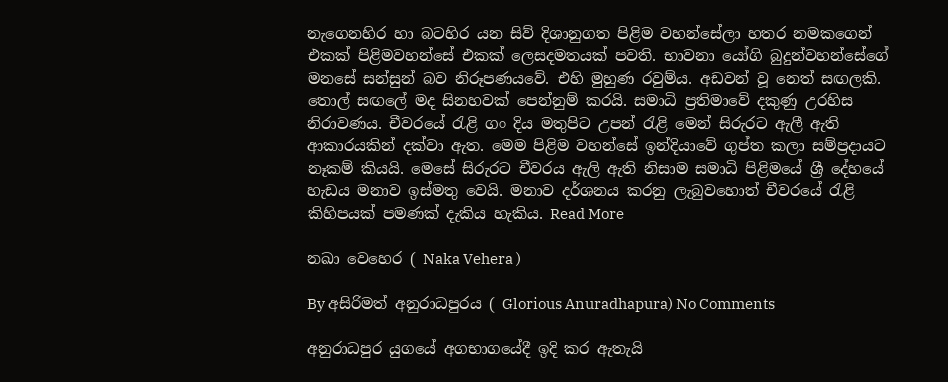නැගෙනහිර හා බටහිර යන සිව් දිශානුගත පිළිම වහන්සේලා හතර නමකගෙන් එකක් පිළිමවහන්සේ එකක් ලෙසදමතයක් පවති. භාවනා යෝගි බුදුන්වහන්සේගේ මනසේ සන්සුන් බව නිරූපණයවේ. එහි මුහුණ රවුම්ය. අඩවන් වූ නෙත් සඟලකි. තොල් සඟලේ මද සිනහවක් පෙන්නුම් කරයි. සමාධි ප්‍රතිමාවේ දකුණු උරහිස නිරාවණය. චීවරයේ රැළි ගං දිය මතුපිට උපන් රැළි මෙන් සිරුරට ඇලී ඇති ආකාරයකින් දක්වා ඇත. මෙම පිළිම වහන්සේ ඉන්දියාවේ ගුප්ත කලා සම්ප්‍රදායට නෑකම් කියයි. මෙසේ සිරුරට චීවරය ඇලි ඇති නිසාම සමාධි පිළිමයේ ශ්‍රී දේහයේ හැඩය මනාව ඉස්මතු වෙයි. මනාව දර්ශනය කරනු ලැබුවහොත් චීවරයේ රැළි කිහිපයක් පමණක් දැකිය හැකිය. Read More

නඛා වෙහෙර ( Naka Vehera )

By අසිරිමත් අනුරාධපුරය ( Glorious Anuradhapura) No Comments

අනුරාධපුර යුගයේ අගභාගයේදී ඉදි කර ඇතැයි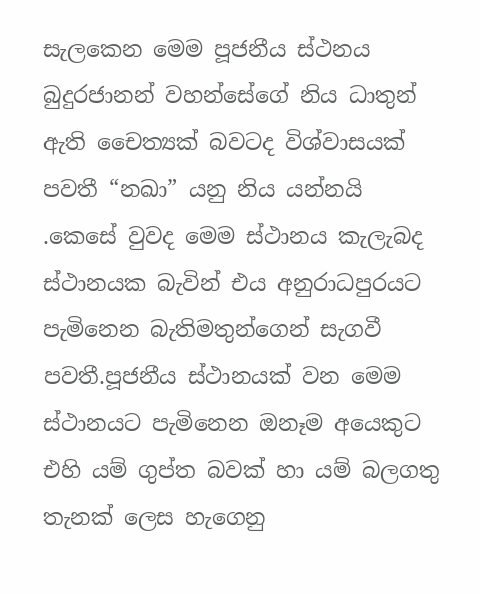සැලකෙන මෙම පූජනීය ස්ථනය බුදුරජානන් වහන්සේගේ නිය ධාතුන් ඇති චෛත්‍යක් බවටද විශ්වාසයක් පවතී “නඛා” යනු නිය යන්නයි .කෙසේ වුවද මෙම ස්ථානය කැලැබද ස්ථානයක බැවින් එය අනුරාධපුරයට පැමිනෙන බැතිමතුන්ගෙන් සැගවී පවතී.පූජනීය ස්ථානයක් වන මෙම ස්ථානයට පැමිනෙන ඔනෑම අයෙකුට එහි යම් ගුප්ත බවක් හා යම් බලගතු තැනක් ලෙස හැගෙනු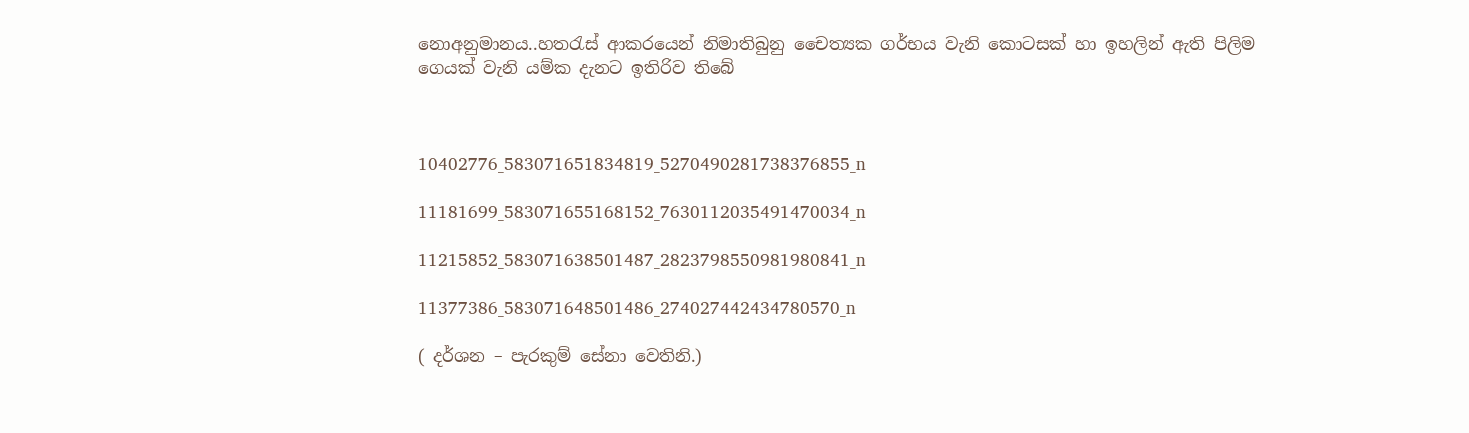නොඅනුමානය..හතරැස් ආකරයෙන් නිමාතිබුනු චෛත්‍යක ගර්භය වැනි කොටසක් හා ඉහලින් ඇති පිලිම ගෙයක් වැනි යම්ක දැනට ඉතිරිව තිබේ



10402776_583071651834819_5270490281738376855_n

11181699_583071655168152_7630112035491470034_n

11215852_583071638501487_2823798550981980841_n

11377386_583071648501486_274027442434780570_n

( දර්ශන – පැරකුම් සේනා වෙතිනි.)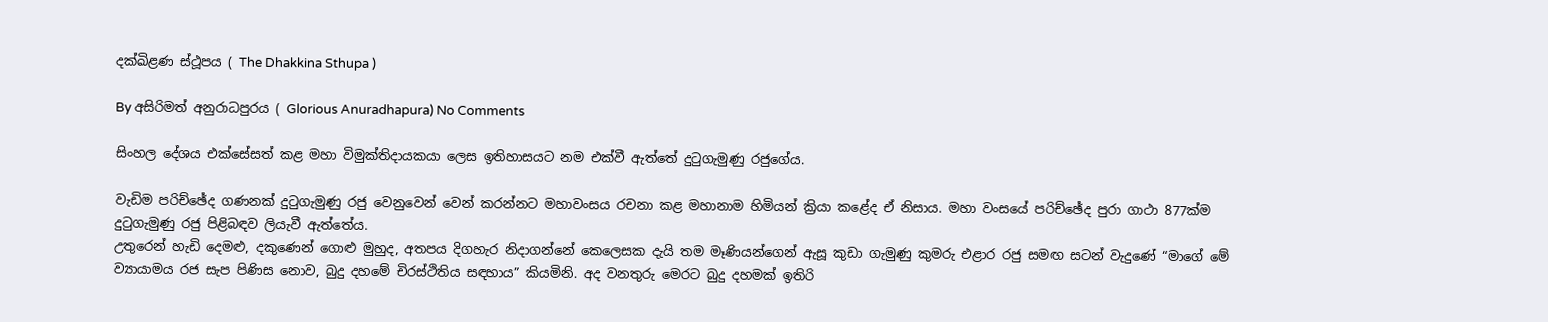දක්ඛිළණ ස්ථූපය ( The Dhakkina Sthupa )

By අසිරිමත් අනුරාධපුරය ( Glorious Anuradhapura) No Comments

සිංහල දේශය එක්සේසත් කළ මහා විමුක්තිදායකයා ලෙස ඉතිහාසයට නම එක්වී ඇත්තේ දුටුගැමුණු රජුගේය.

වැඩිම පරිච්ඡේද ගණනක් දුටුගැමුණු රජු වෙනුවෙන් වෙන් කරන්නට මහාවංසය රචනා කළ මහානාම හිමියන් ක්‍රියා කළේද ඒ නිසාය. මහා වංසයේ පරිච්ඡේද පුරා ගාථා 877ක්ම දුටුගැමුණු රජු පිළිබඳව ලියැවී ඇත්තේය.
උතුරෙන් හැඩි දෙමළු, දකුණෙන් ගොළු මුහුද, අතපය දිගහැර නිදාගන්නේ කෙලෙසක දැයි තම මෑණියන්ගෙන් ඇසූ කුඩා ගැමුණු කුමරු එළාර රජු සමඟ සටන් වැදුණේ “මාගේ මේ ව්‍යායාමය රජ සැප පිණිස නොව, බුදු දහමේ චිරස්ථිතිය සඳහාය” කියමිනි. අද වනතුරු මෙරට බුදු දහමක් ඉතිරි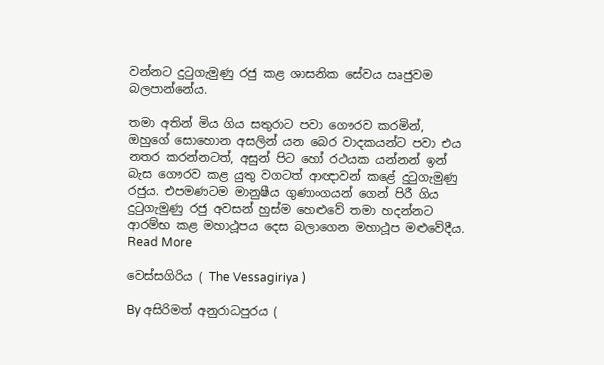වන්නට දුටුගැමුණු රජු කළ ශාසනික සේවය ඍජුවම බලපාන්නේය.

තමා අතින් මිය ගිය සතුරාට පවා ගෞරව කරමින්, ඔහුගේ සොහොන අසලින් යන බෙර වාදකයන්ට පවා එය නතර කරන්නටත්, අසුන් පිට හෝ රථයක යන්නන් ඉන් බැස ගෞරව කළ යුතු වගටත් ආඥාවන් කළේ දුටුගැමුණු රජුය. එපමණටම මානුෂීය ගුණාංගයන් ගෙන් පිරී ගිය දුටුගැමුණු රජු අවසන් හුස්ම හෙළුවේ තමා හදන්නට ආරම්භ කළ මහාථූපය දෙස බලාගෙන මහාථූප මළුවේදීය. Read More

වෙස්සගිරිය ( The Vessagiriya )

By අසිරිමත් අනුරාධපුරය (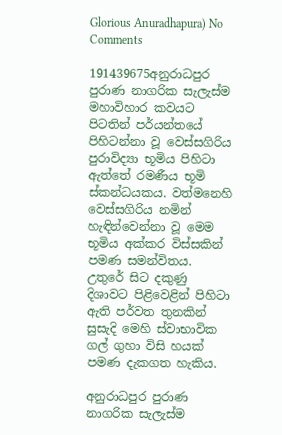Glorious Anuradhapura) No Comments

191439675අනුරාධපුර පුරාණ නාගරික සැලැස්ම මහාවිහාර කවයට පිටතින් පර්යන්තයේ පිහිටන්නා වූ වෙස්සගිරිය පුරාවිද්‍යා භූමිය පිහිටා ඇත්තේ රමණීය භූමි ස්කන්ධයකය. වත්මනෙහි වෙස්සගිරිය නමින් හැඳින්වෙන්නා වූ මෙම භූමිය අක්කර විස්සකින් පමණ සමන්විතය. උතුරේ සිට දකුණු දිශාවට පිළිවෙළින් පිහිටා ඇති පර්වත තුනකින් සුසැදි මෙහි ස්වාභාවික ගල් ගුහා විසි හයක් පමණ දැකගත හැකිය.

අනුරාධපුර පුරාණ නාගරික සැලැස්ම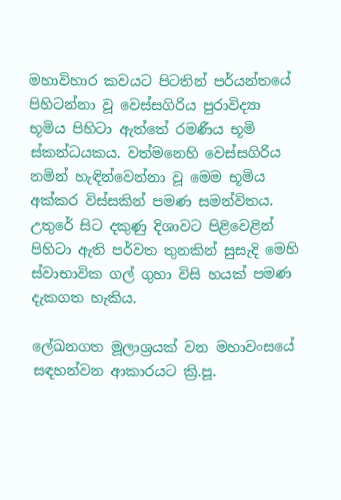මහාවිහාර කවයට පිටතින් පර්යන්තයේ පිහිටන්නා වූ වෙස්සගිරිය පුරාවිද්‍යා භූමිය පිහිටා ඇත්තේ රමණීය භූමි ස්කන්ධයකය. වත්මනෙහි වෙස්සගිරිය නමින් හැඳින්වෙන්නා වූ මෙම භූමිය අක්කර විස්සකින් පමණ සමන්විතය. උතුරේ සිට දකුණු දිශාවට පිළිවෙළින් පිහිටා ඇති පර්වත තුනකින් සුසැදි මෙහි ස්වාභාවික ගල් ගුහා විසි හයක් පමණ දැකගත හැකිය.

ලේඛනගත මූලාශ්‍රයක් වන මහාවංසයේ සඳහන්වන ආකාරයට ක්‍රි.පූ.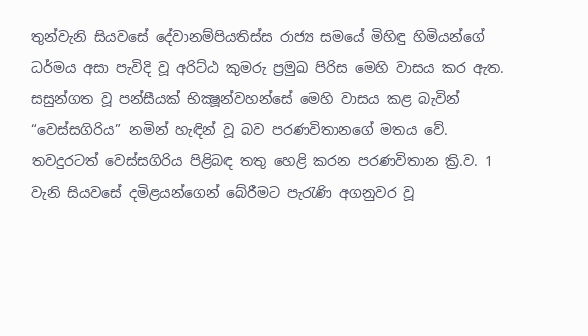තුන්වැනි සියවසේ දේවානම්පියතිස්ස රාජ්‍ය සමයේ මිහිඳු හිමියන්ගේ ධර්මය අසා පැවිදි වූ අරිට්ඨ කුමරු ප්‍රමුඛ පිරිස මෙහි වාසය කර ඇත. සසුන්ගත වූ පන්සීයක් භික්‍ෂූන්වහන්සේ මෙහි වාසය කළ බැවින් “වෙස්සගිරිය” නමින් හැඳින් වූ බව පරණවිතානගේ මතය වේ. තවදුරටත් වෙස්සගිරිය පිළිබඳ තතු හෙළි කරන පරණවිතාන ක්‍රි.ව. 1 වැනි සියවසේ දමිළයන්ගෙන් බේරීමට පැරැණි අගනුවර වූ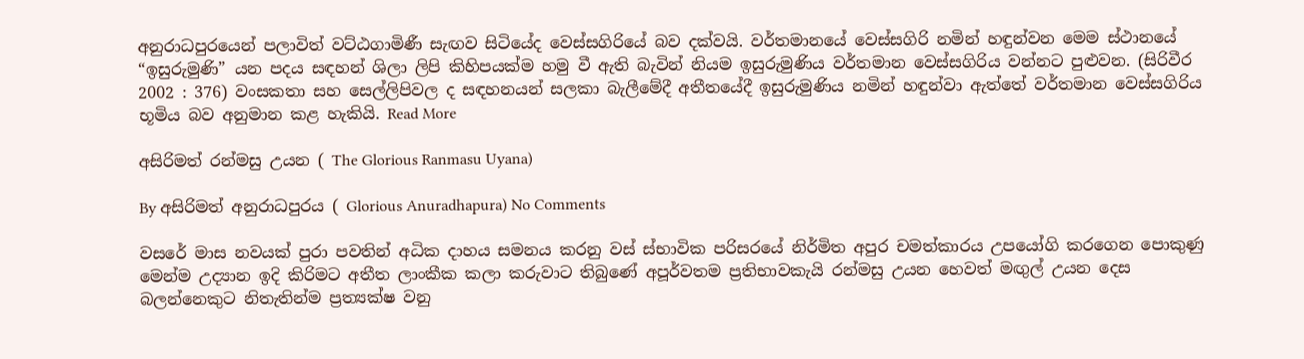අනුරාධපුරයෙන් පලාවිත් වට්ඨගාමිණී සැඟව සිටියේද වෙස්සගිරියේ බව දක්වයි. වර්තමානයේ වෙස්සගිරි නමින් හඳුන්වන මෙම ස්ථානයේ “ඉසුරුමුණි” යන පදය සඳහන් ශිලා ලිපි කිහිපයක්ම හමු වී ඇති බැවින් නියම ඉසුරුමුණිය වර්තමාන වෙස්සගිරිය වන්නට පුළුවන. (සිරිවීර 2002 : 376) වංසකතා සහ සෙල්ලිපිවල ද සඳහනයන් සලකා බැලීමේදී අතීතයේදී ඉසුරුමුණිය නමින් හඳුන්වා ඇත්තේ වර්තමාන වෙස්සගිරිය භූමිය බව අනුමාන කළ හැකියි. Read More

අසිරිමත් රන්මසු උයන ( The Glorious Ranmasu Uyana)

By අසිරිමත් අනුරාධපුරය ( Glorious Anuradhapura) No Comments

වසරේ මාස නවයක් පුරා පවතින් අධික දාහය සමනය කරනු වස් ස්භාවික පරිසරයේ නිර්මිත අපුර චමත්කාරය උපයෝගි කරගෙන පොකුණු මෙන්ම උද්‍යාන ඉදි කිරිමට අතීත ලාංකීක කලා කරුවාට තිබුණේ අපූර්වතම ප්‍රතිභාවකැයි රන්මසු උයන හෙවත් මඟුල් උයන දෙස බලන්නෙකුට නිතැතින්ම ප්‍රත්‍යක්ෂ වනු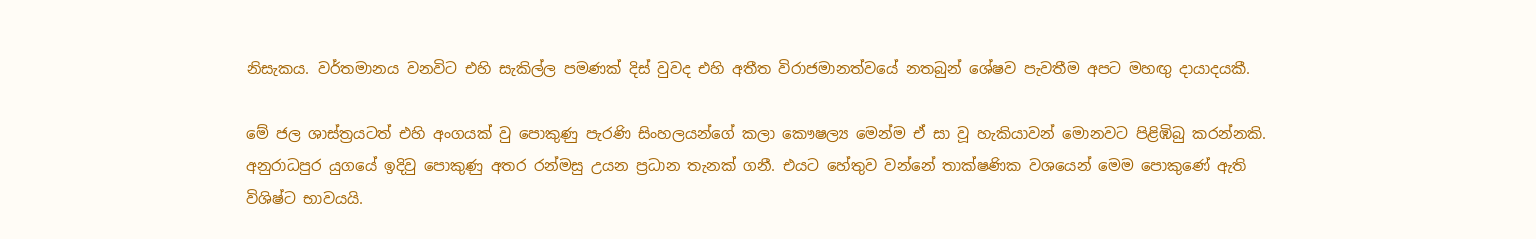නිසැකය. වර්තමානය වනවිට එහි සැකිල්ල පමණක් දිස් වුවද එහි අතීත විරාජමානත්වයේ නතබුන් ශේෂව පැවතීම අපට මහඟු දායාදයකී.

මේ ජල ශාස්ත්‍රයටත් එහි අංගයක් වු පොකුණු පැරණි සිංහලයන්ගේ කලා කෞෂල්‍ය මෙන්ම ඒ සා වූ හැකියාවන් මොනවට පිළිඹිබු කරන්නකි. අනුරාධපුර යුගයේ ඉදිවු පොකුණු අතර රන්මසු උයන ප්‍රධාන තැනක් ගනී. එයට හේතුව වන්නේ තාක්ෂණික වශයෙන් මෙම පොකුණේ ඇති විශිෂ්ට භාවයයි.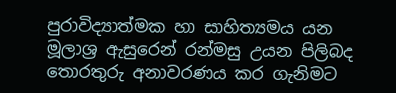පුරාවිද්‍යාත්මක හා සාහිත්‍යමය යන මූලාශ්‍ර ඇසුරෙන් රන්මසු උයන පිලිබද තොරතුරු අනාවරණය කර ගැනිමට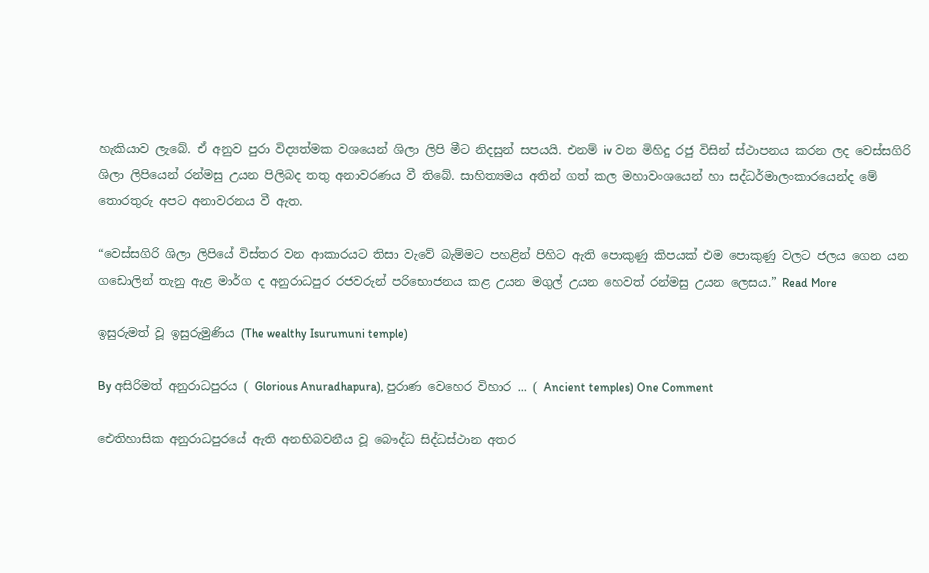හැකියාව ලැබේ. ඒ අනුව පුරා විද්‍යත්මක වශයෙන් ශිලා ලිපි මීට නිදසුන් සපයයි. එනම් iv වන මිහිදු රජු විසින් ස්ථාපනය කරන ලද වෙස්සගිරි ශිලා ලිපියෙන් රන්මසු උයන පිලිබද තතු අනාවරණය වී තිබේ. සාහිත්‍යමය අතින් ගත් කල මහාවංශයෙන් හා සද්ධර්මාලංකාරයෙන්ද මේ තොරතුරු අපට අනාවරනය වී ඇත.

“වෙස්සගිරි ශිලා ලිපියේ විස්තර වන ආකාරයට තිසා වැවේ බැම්මට පහළින් පිහිට ඇති පොකුණු කිපයක් එම පොකුණු වලට ජලය ගෙන යන ගඩොලින් තැනු ඇළ මාර්ග ද අනුරාධපුර රජවරුන් පරිභොජනය කළ උයන මගුල් උයන හෙවත් රන්මසු උයන ලෙසය.” Read More

ඉසුරුමත් වූ ඉසුරුමුණිය (The wealthy Isurumuni temple)

By අසිරිමත් අනුරාධපුරය ( Glorious Anuradhapura), පුරාණ වෙහෙර විහාර ... ( Ancient temples) One Comment

ඓතිහාසික අනුරාධපුරයේ ඇති අනභිබවනීය වූ බෞද්ධ සිද්ධස්ථාන අතර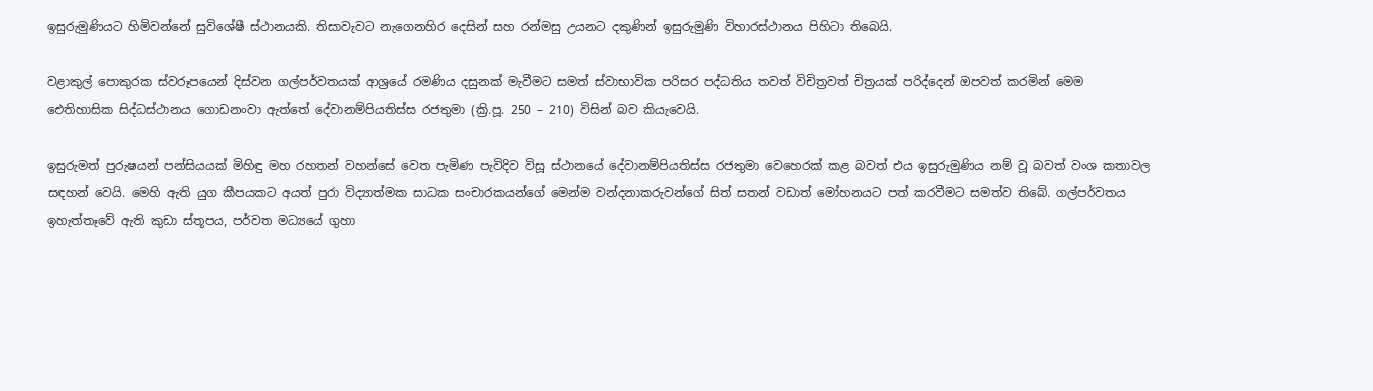ඉසුරුමුණියට හිමිවන්නේ සුවිශේෂී ස්ථානයකි. තිසාවැවට නැගෙනහිර දෙසින් සහ රන්මසු උයනට දකුණින් ඉසුරුමුණි විහාරස්ථානය පිහිටා තිබෙයි.

වළාකුල් පොකුරක ස්වරූපයෙන් දිස්වන ගල්පර්වතයක් ආශ්‍රයේ රමණිය දසුනක් මැවීමට සමත් ස්වාභාවික පරිසර පද්ධතිය තවත් විචිත්‍රවත් චිත්‍රයක් පරිද්දෙන් ඔපවත් කරමින් මෙම ඓතිහාසික සිද්ධස්ථානය ගොඩනංවා ඇත්තේ දේවානම්පියතිස්ස රජතුමා (ක්‍රි.පූ. 250 – 210) විසින් බව කියැවෙයි.

ඉසුරුමත් පුරුෂයන් පන්සියයක් මිහිඳු මහ රහතන් වහන්සේ වෙත පැමිණ පැවිදිව විසූ ස්ථානයේ දේවානම්පියතිස්ස රජතුමා වෙහෙරක් කළ බවත් එය ඉසුරුමුණිය නම් වූ බවත් වංශ කතාවල සඳහන් වෙයි. මෙහි ඇති යුග කීපයකට අයත් පුරා විද්‍යාත්මක සාධක සංචාරකයන්ගේ මෙන්ම වන්දනාකරුවන්ගේ සිත් සතන් වඩාත් මෝහනයට පත් කරවීමට සමත්ව තිබේ. ගල්පර්වතය ඉහැත්තෑවේ ඇති කුඩා ස්තූපය, පර්වත මධ්‍යයේ ගුහා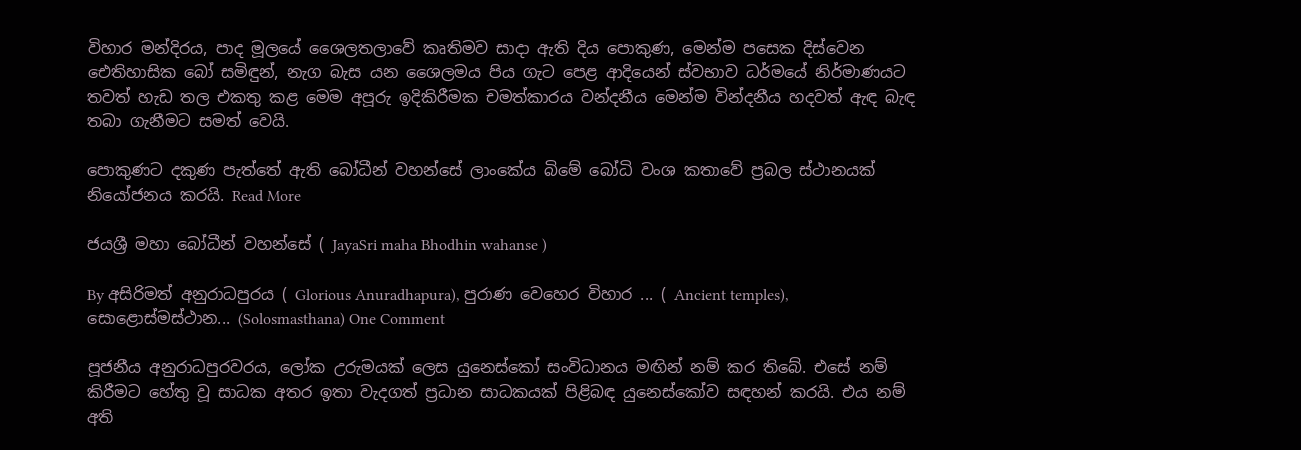විහාර මන්දිරය, පාද මූලයේ ශෛලතලාවේ කෘතිමව සාදා ඇති දිය පොකුණ, මෙන්ම පසෙක දිස්වෙන ඓතිහාසික බෝ සමිඳුන්, නැග බැස යන ශෛලමය පිය ගැට පෙළ ආදියෙන් ස්වභාව ධර්මයේ නිර්මාණයට තවත් හැඩ තල එකතු කළ මෙම අපූරු ඉදිකිරීමක චමත්කාරය වන්දනීය මෙන්ම වින්දනීය හදවත් ඇඳ බැඳ තබා ගැනීමට සමත් වෙයි.

පොකුණට දකුණ පැත්තේ ඇති බෝධීන් වහන්සේ ලාංකේය බිමේ බෝධි වංශ කතාවේ ප්‍රබල ස්ථානයක් නියෝජනය කරයි. Read More

ජයශ්‍රී මහා බෝධීන් වහන්සේ ( JayaSri maha Bhodhin wahanse )

By අසිරිමත් අනුරාධපුරය ( Glorious Anuradhapura), පුරාණ වෙහෙර විහාර ... ( Ancient temples), සොළොස්මස්ථාන... (Solosmasthana) One Comment

පූජනීය අනුරාධපුරවරය, ලෝක උරුමයක් ලෙස යුනෙස්කෝ සංවිධානය මඟින් නම් කර තිබේ. එසේ නම් කිරීමට හේතු වූ සාධක අතර ඉතා වැදගත් ප්‍රධාන සාධකයක් පිළිබඳ යුනෙස්කෝව සඳහන් කරයි. එය නම් අති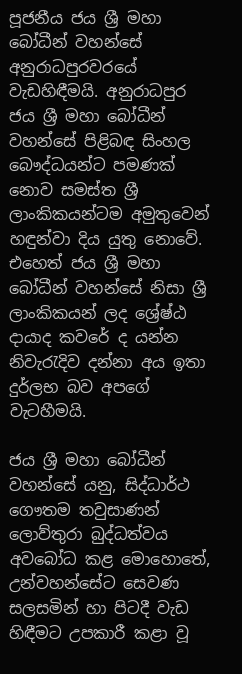පූජනීය ජය ශ්‍රී මහා බෝධීන් වහන්සේ අනුරාධපුරවරයේ වැඩහිඳීමයි. අනුරාධපුර ජය ශ්‍රී මහා බෝධීන් වහන්සේ පිළිබඳ සිංහල බෞද්ධයන්ට පමණක් නොව සමස්ත ශ්‍රී ලාංකිකයන්ටම අමුතුවෙන් හඳුන්වා දිය යුතු නොවේ. එහෙත් ජය ශ්‍රී මහා බෝධීන් වහන්සේ නිසා ශ්‍රී ලාංකිකයන් ලද ශ්‍රේෂ්ඨ දායාද කවරේ ද යන්න නිවැරැදිව දන්නා අය ඉතා දුර්ලභ බව අපගේ වැටහීමයි.

ජය ශ්‍රී මහා බෝධීන් වහන්සේ යනු, සිද්ධාර්ථ ගෞතම තවුසාණන් ලොව්තුරා බුද්ධත්වය අවබෝධ කළ මොහොතේ, උන්වහන්සේට සෙවණ සලසමින් හා පිටදී වැඩ හිඳීමට උපකාරී කළා වූ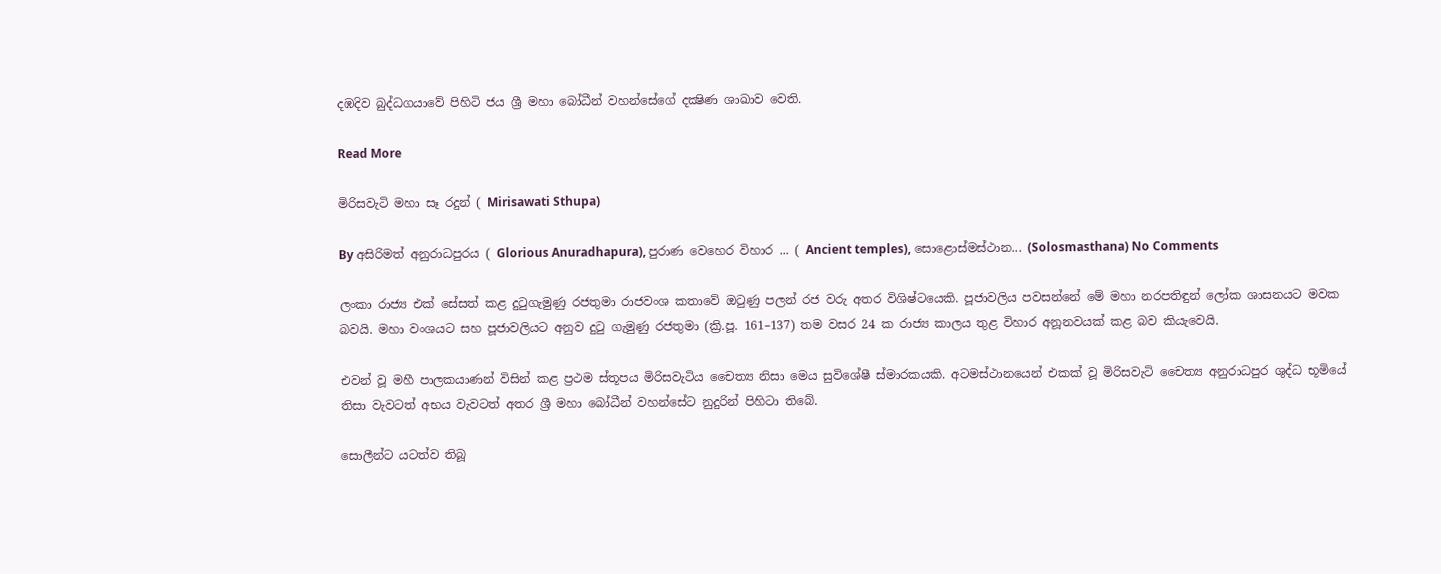දඹදිව බුද්ධගයාවේ පිහිටි ජය ශ්‍රී මහා බෝධීන් වහන්සේගේ දක්‍ෂිණ ශාඛාව වෙති.

Read More

මිරිසවැටි මහා සෑ රදුන් ( Mirisawati Sthupa)

By අසිරිමත් අනුරාධපුරය ( Glorious Anuradhapura), පුරාණ වෙහෙර විහාර ... ( Ancient temples), සොළොස්මස්ථාන... (Solosmasthana) No Comments

ලංකා රාජ්‍ය එක් සේසත් කළ දුටුගැමුණු රජතුමා රාජවංශ කතාවේ ඔටුණු පලන් රජ වරු අතර විශිෂ්ටයෙකි. පූජාවලිය පවසන්නේ මේ මහා නරපතිඳුන් ලෝක ශාසනයට මවක බවයි. මහා වංශයට සහ පූජාවලියට අනුව දුටු ගැමුණු රජතුමා (ක්‍රි.පූ. 161–137) තම වසර 24 ක රාජ්‍ය කාලය තුළ විහාර අනූනවයක් කළ බව කියැවෙයි.

එවන් වූ මහී පාලකයාණන් විසින් කළ ප්‍රථම ස්තූපය මිරිසවැටිය චෛත්‍ය නිසා මෙය සුවිශේෂී ස්මාරකයකි. අටමස්ථානයෙන් එකක් වූ මිරිසවැටි චෛත්‍ය අනුරාධපුර ශුද්ධ භූමියේ තිසා වැවටත් අභය වැවටත් අතර ශ්‍රී මහා බෝධීන් වහන්සේට නුදුරින් පිහිටා තිබේ.

සොලීන්ට යටත්ව තිබූ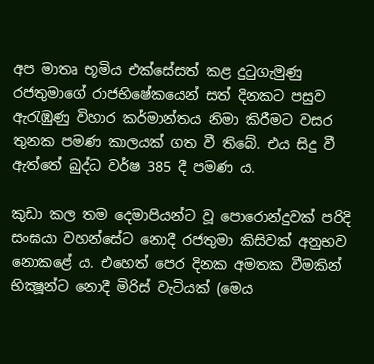අප මාතෘ භූමිය එක්සේසත් කළ දුටුගැමුණු රජතුමාගේ රාජභිෂේකයෙන් සත් දිනකට පසුව ඇරැඹුණු විහාර කර්මාන්තය නිමා කිරීමට වසර තුනක පමණ කාලයක් ගත වී තිබේ. එය සිදු වී ඇත්තේ බුද්ධ වර්ෂ 385 දී පමණ ය.

කුඩා කල තම දෙමාපියන්ට වූ පොරොන්දුවක් පරිදි සංඝයා වහන්සේට නොදී රජතුමා කිසිවක් අනුභව නොකළේ ය. එහෙත් පෙර දිනක අමතක වීමකින් භික්‍ෂූන්ට නොදී මිරිස් වැටියක් (මෙය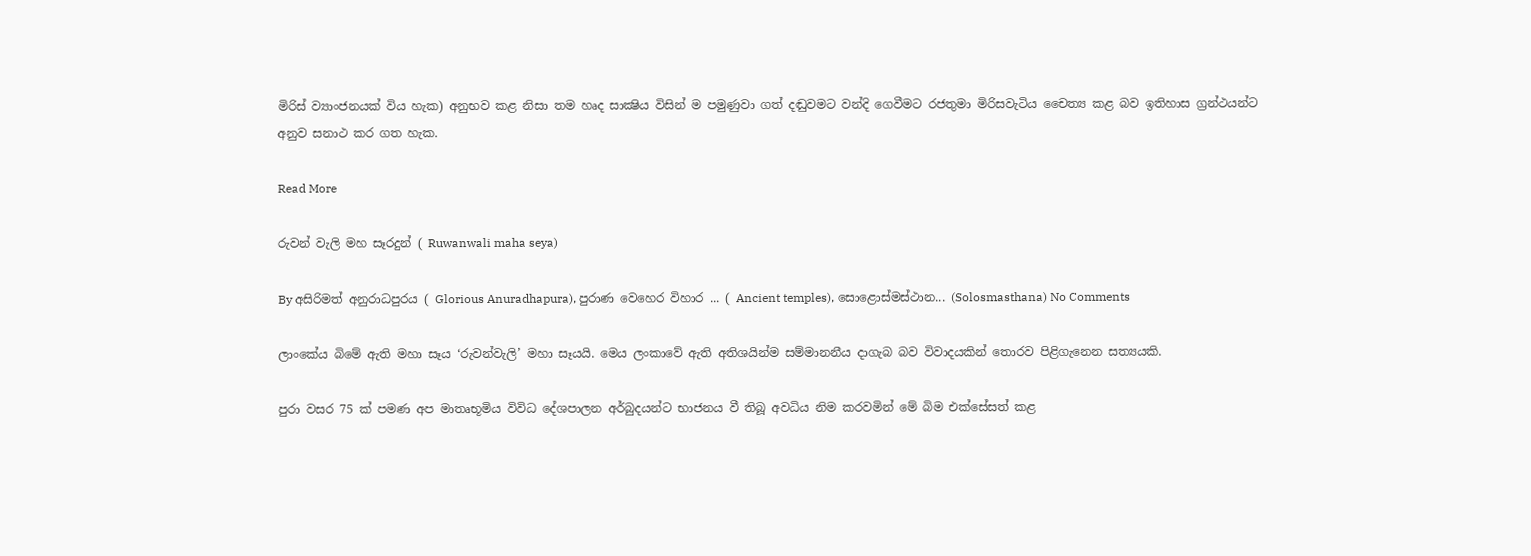මිරිස් ව්‍යාංජනයක් විය හැක) අනුභව කළ නිසා තම හෘද සාක්‍ෂිය විසින් ම පමුණුවා ගත් දඬුවමට වන්දි ගෙවීමට රජතුමා මිරිසවැටිය චෛත්‍ය කළ බව ඉතිහාස ග්‍රන්ථයන්ට අනුව සනාථ කර ගත හැක.

Read More

රුවන් වැලි මහ සෑරදුන් ( Ruwanwali maha seya)

By අසිරිමත් අනුරාධපුරය ( Glorious Anuradhapura), පුරාණ වෙහෙර විහාර ... ( Ancient temples), සොළොස්මස්ථාන... (Solosmasthana) No Comments

ලාංකේය බිමේ ඇති මහා සෑය ‘රුවන්වැලි’ මහා සෑයයි. මෙය ලංකාවේ ඇති අතිශයින්ම සම්මානනීය දාගැබ බව විවාදයකින් තොරව පිළිගැනෙන සත්‍යයකි.

පුරා වසර 75 ක් පමණ අප මාතෘභූමිය විවිධ දේශපාලන අර්බුදයන්ට භාජනය වී තිබූ අවධිය නිම කරවමින් මේ බිම එක්සේසත් කළ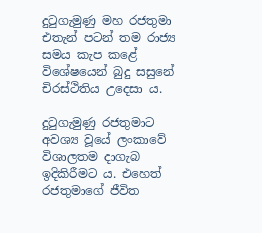දුටුගැමුණු මහ රජතුමා එතැන් පටන් තම රාජ්‍ය සමය කැප කළේ විශේෂයෙන් බුදු සසුනේ චිරස්ථිතිය උදෙසා ය.

දුටුගැමුණු රජතුමාට අවශ්‍ය වූයේ ලංකාවේ විශාලතම දාගැබ ඉදිකිරීමට ය. එහෙත් රජතුමාගේ ජීවිත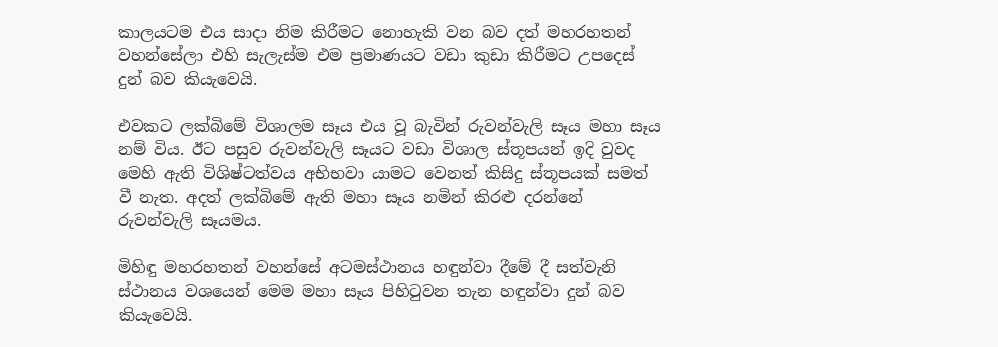කාලයටම එය සාදා නිම කිරීමට නොහැකි වන බව දත් මහරහතන් වහන්සේලා එහි සැලැස්ම එම ප්‍රමාණයට වඩා කුඩා කිරීමට උපදෙස් දුන් බව කියැවෙයි.

එවකට ලක්බිමේ විශාලම සෑය එය වූ බැවින් රුවන්වැලි සෑය මහා සෑය නම් විය. ඊට පසුව රුවන්වැලි සෑයට වඩා විශාල ස්තූපයන් ඉදි වුවද මෙහි ඇති විශිෂ්ටත්වය අභිභවා යාමට වෙනත් කිසිදු ස්තූපයක් සමත් වී නැත. අදත් ලක්බිමේ ඇති මහා සෑය නමින් කිරළු දරන්නේ රුවන්වැලි සෑයමය.

මිහිඳු මහරහතන් වහන්සේ අටමස්ථානය හඳුන්වා දීමේ දී සත්වැනි ස්ථානය වශයෙන් මෙම මහා සෑය පිහිටුවන තැන හඳුන්වා දුන් බව කියැවෙයි.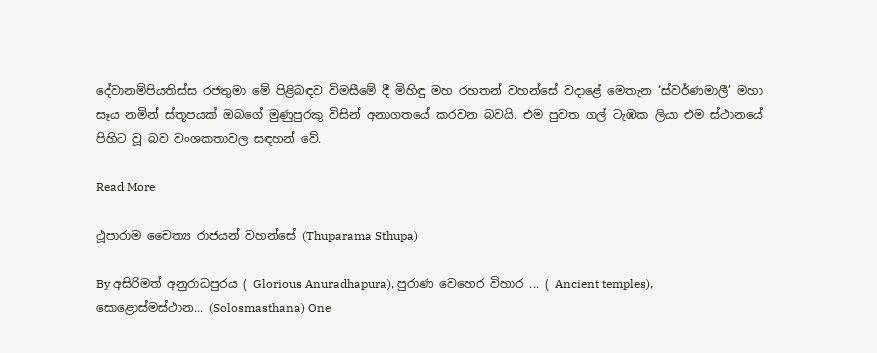දේවානම්පියතිස්ස රජතුමා මේ පිළිබඳව විමසීමේ දී මිහිඳු මහ රහතන් වහන්සේ වදාළේ මෙතැන ‘ස්වර්ණමාලී’ මහා සෑය නමින් ස්තූපයක් ඔබගේ මුණුපුරකු විසින් අනාගතයේ කරවන බවයි. එම පුවත ගල් ටැඹක ලියා එම ස්ථානයේ පිහිට වූ බව වංශකතාවල සඳහන් වේ.

Read More

ථූපාරාම චෛත්‍ය රාජයන් වහන්සේ (Thuparama Sthupa)

By අසිරිමත් අනුරාධපුරය ( Glorious Anuradhapura), පුරාණ වෙහෙර විහාර ... ( Ancient temples), සොළොස්මස්ථාන... (Solosmasthana) One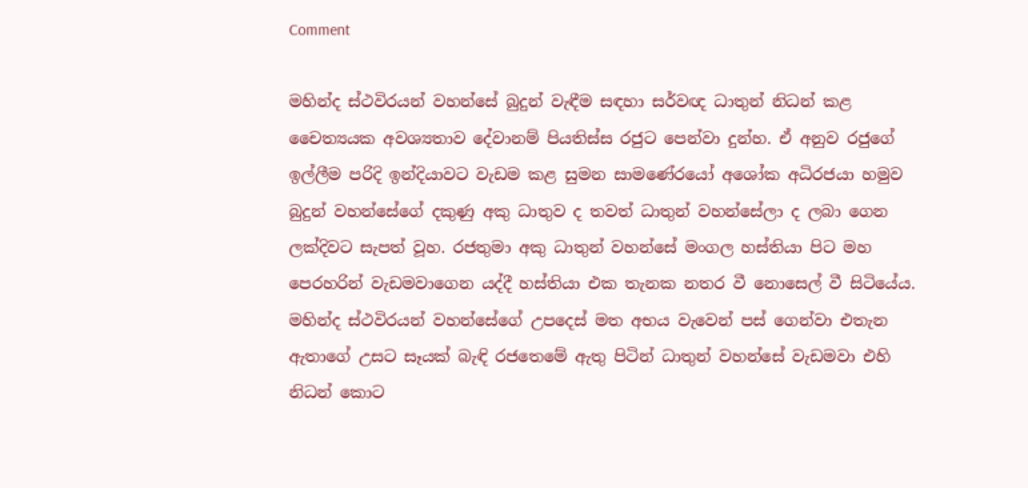Comment

මහින්ද ස්ථවිරයන් වහන්සේ බුදුන් වැඳීම සඳහා සර්වඥ ධාතුන් නිධන් කළ චෛත්‍යයක අවශ්‍යතාව දේවානම් පියතිස්ස රජුට පෙන්වා දුන්හ. ඒ අනුව රජුගේ ඉල්ලීම පරිදි ඉන්දියාවට වැඩම කළ සුමන සාමණේරයෝ අශෝක අධිරජයා හමුව බුදුන් වහන්සේගේ දකුණු අකු ධාතුව ද තවත් ධාතුන් වහන්සේලා ද ලබා ගෙන ලක්දිවට සැපත් වූහ. රජතුමා අකු ධාතුන් වහන්සේ මංගල හස්තියා පිට මහ පෙරහරින් වැඩමවාගෙන යද්දී හස්තියා එක තැනක නතර වී නොසෙල් වී සිටියේය. මහින්ද ස්ථවිරයන් වහන්සේගේ උපදෙස් මත අභය වැවෙන් පස් ගෙන්වා එතැන ඇතාගේ උසට සෑයක් බැඳි රජතෙමේ ඇතු පිටින් ධාතුන් වහන්සේ වැඩමවා එහි නිධන් කොට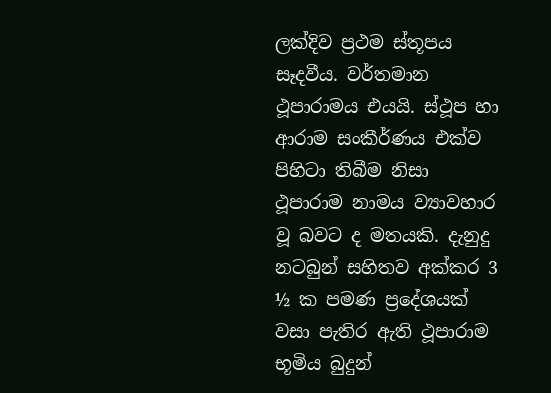ලක්දිව ප්‍රථම ස්තූපය සෑදවීය. වර්තමාන ථූපාරාමය එයයි. ස්ථූප හා ආරාම සංකීර්ණය එක්ව පිහිටා තිබීම නිසා ථූපාරාම නාමය ව්‍යාවහාර වූ බවට ද මතයකි. දැනුදු නටබුන් සහිතව අක්කර 3 ½ ක පමණ ප්‍රදේශයක් වසා පැතිර ඇති ථූපාරාම භූමිය බුදුන්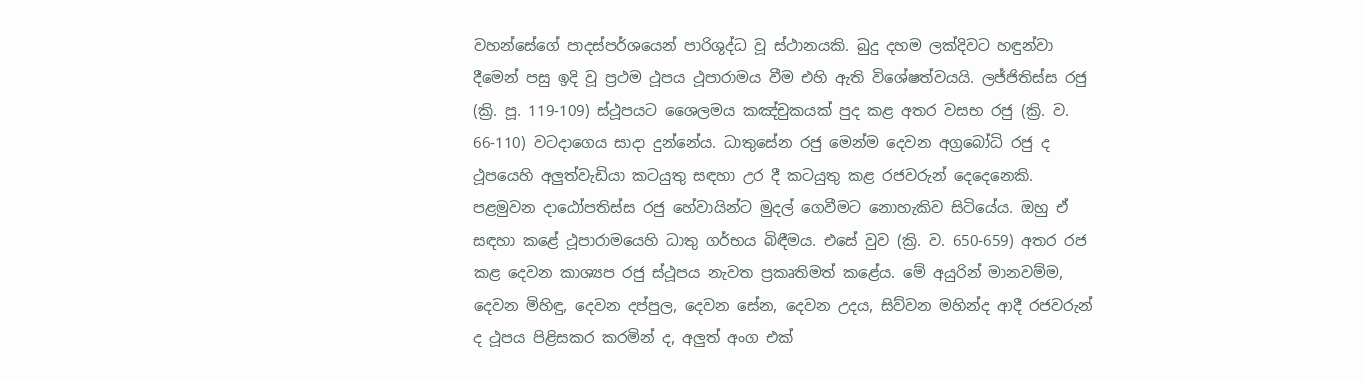වහන්සේගේ පාදස්පර්ශයෙන් පාරිශුද්ධ වූ ස්ථානයකි. බුදු දහම ලක්දිවට හඳුන්වා දීමෙන් පසු ඉදි වූ ප්‍රථම ථූපය ථූපාරාමය වීම එහි ඇති විශේෂත්වයයි. ලජ්ජිතිස්ස රජු (ක්‍රි. පූ. 119-109) ස්ථූපයට ශෛලමය කඤ්චුකයක් පුද කළ අතර වසභ රජු (ක්‍රි. ව. 66-110) වටදාගෙය සාදා දුන්නේය. ධාතුසේන රජු මෙන්ම දෙවන අග්‍රබෝධි රජු ද ථූපයෙහි අලුත්වැඩියා කටයුතු සඳහා උර දී කටයුතු කළ රජවරුන් දෙදෙනෙකි. පළමුවන දාඨෝපතිස්ස රජු හේවායින්ට මුදල් ගෙවීමට නොහැකිව සිටියේය. ඔහු ඒ සඳහා කළේ ථූපාරාමයෙහි ධාතු ගර්භය බිඳීමය. එසේ වුව (ක්‍රි. ව. 650-659) අතර රජ කළ දෙවන කාශ්‍යප රජු ස්ථූපය නැවත ප්‍රකෘතිමත් කළේය. මේ අයුරින් මානවම්ම, දෙවන මිහිඳු, දෙවන දප්පුල, දෙවන සේන, දෙවන උදය, සිව්වන මහින්ද ආදී රජවරුන් ද ථූපය පිළිසකර කරමින් ද, අලුත් අංග එක්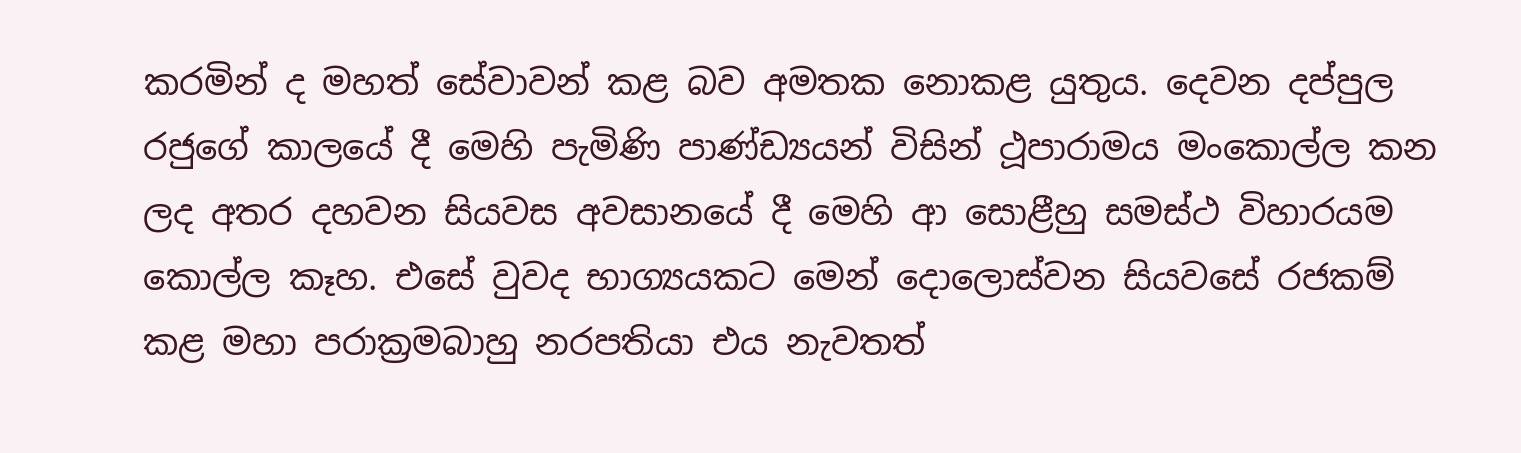කරමින් ද මහත් සේවාවන් කළ බව අමතක නොකළ යුතුය. දෙවන දප්පුල රජුගේ කාලයේ දී මෙහි පැමිණි පාණ්ඩ්‍යයන් විසින් ථූපාරාමය මංකොල්ල කන ලද අතර දහවන සියවස අවසානයේ දී මෙහි ආ සොළීහු සමස්ථ විහාරයම කොල්ල කෑහ. එසේ වුවද භාග්‍යයකට මෙන් දොලොස්වන සියවසේ රජකම් කළ මහා පරාක්‍රමබාහු නරපතියා එය නැවතත්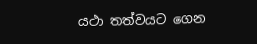යථා තත්වයට ගෙන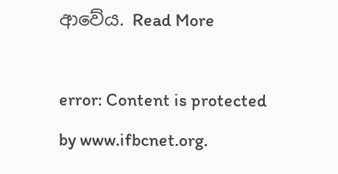ආවේය. Read More

error: Content is protected by www.ifbcnet.org.